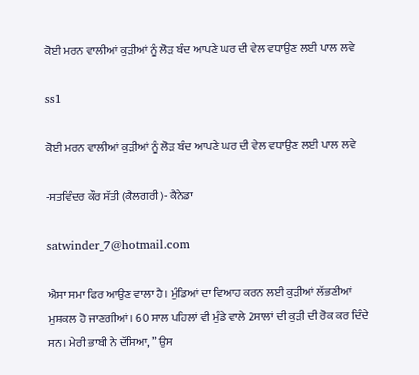ਕੋਈ ਮਰਨ ਵਾਲੀਆਂ ਕੁੜੀਆਂ ਨੂੰ ਲੋੜ ਬੰਦ ਆਪਣੇ ਘਰ ਦੀ ਵੇਲ ਵਧਾਉਣ ਲਈ ਪਾਲ ਲਵੇ

ss1

ਕੋਈ ਮਰਨ ਵਾਲੀਆਂ ਕੁੜੀਆਂ ਨੂੰ ਲੋੜ ਬੰਦ ਆਪਣੇ ਘਰ ਦੀ ਵੇਲ ਵਧਾਉਣ ਲਈ ਪਾਲ ਲਵੇ

-ਸਤਵਿੰਦਰ ਕੌਰ ਸੱਤੀ (ਕੈਲਗਰੀ)- ਕੈਨੇਡਾ

satwinder_7@hotmail.com

ਐਸਾ ਸਮਾ ਫਿਰ ਆਉਣ ਵਾਲਾ ਹੈ। ਮੁੰਡਿਆਂ ਦਾ ਵਿਆਹ ਕਰਨ ਲਈ ਕੁੜੀਆਂ ਲੱਭਣੀਆਂ ਮੁਸ਼ਕਲ ਹੋ ਜਾਣਗੀਆਂ। 60 ਸਾਲ ਪਹਿਲਾਂ ਵੀ ਮੁੰਡੇ ਵਾਲੇ 2ਸਾਲਾਂ ਦੀ ਕੁੜੀ ਦੀ ਰੋਕ ਕਰ ਦਿੰਦੇ ਸਨ। ਮੇਰੀ ਭਾਬੀ ਨੇ ਦੱਸਿਆ, ” ਉਸ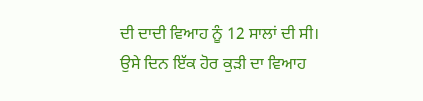ਦੀ ਦਾਦੀ ਵਿਆਹ ਨੂੰ 12 ਸਾਲਾਂ ਦੀ ਸੀ। ਉਸੇ ਦਿਨ ਇੱਕ ਹੋਰ ਕੁੜੀ ਦਾ ਵਿਆਹ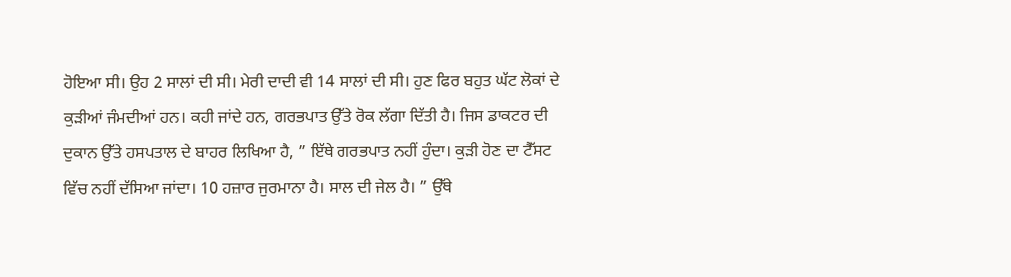ਹੋਇਆ ਸੀ। ਉਹ 2 ਸਾਲਾਂ ਦੀ ਸੀ। ਮੇਰੀ ਦਾਦੀ ਵੀ 14 ਸਾਲਾਂ ਦੀ ਸੀ। ਹੁਣ ਫਿਰ ਬਹੁਤ ਘੱਟ ਲੋਕਾਂ ਦੇ ਕੁੜੀਆਂ ਜੰਮਦੀਆਂ ਹਨ। ਕਹੀ ਜਾਂਦੇ ਹਨ, ਗਰਭਪਾਤ ਉੱਤੇ ਰੋਕ ਲੱਗਾ ਦਿੱਤੀ ਹੈ। ਜਿਸ ਡਾਕਟਰ ਦੀ ਦੁਕਾਨ ਉੱਤੇ ਹਸਪਤਾਲ ਦੇ ਬਾਹਰ ਲਿਖਿਆ ਹੈ, ” ਇੱਥੇ ਗਰਭਪਾਤ ਨਹੀਂ ਹੁੰਦਾ। ਕੁੜੀ ਹੋਣ ਦਾ ਟੈੱਸਟ ਵਿੱਚ ਨਹੀਂ ਦੱਸਿਆ ਜਾਂਦਾ। 10 ਹਜ਼ਾਰ ਜੁਰਮਾਨਾ ਹੈ। ਸਾਲ ਦੀ ਜੇਲ ਹੈ। ” ਉੱਥੇ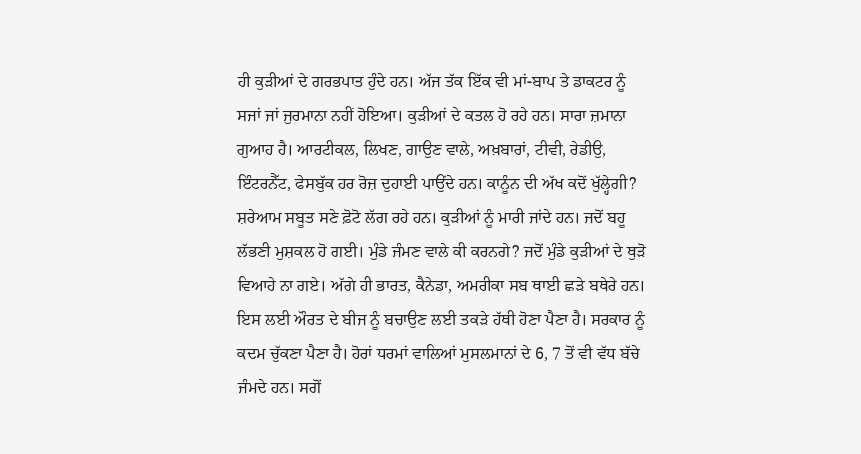ਹੀ ਕੁੜੀਆਂ ਦੇ ਗਰਭਪਾਤ ਹੁੰਦੇ ਹਨ। ਅੱਜ ਤੱਕ ਇੱਕ ਵੀ ਮਾਂ-ਬਾਪ ਤੇ ਡਾਕਟਰ ਨੂੰ ਸਜਾਂ ਜਾਂ ਜੁਰਮਾਨਾ ਨਹੀਂ ਹੋਇਆ। ਕੁੜੀਆਂ ਦੇ ਕਤਲ ਹੋ ਰਹੇ ਹਨ। ਸਾਰਾ ਜ਼ਮਾਨਾ ਗੁਆਹ ਹੈ। ਆਰਟੀਕਲ, ਲਿਖਣ, ਗਾਉਣ ਵਾਲੇ, ਅਖ਼ਬਾਰਾਂ, ਟੀਵੀ, ਰੇਡੀਉ, ਇੰਟਰਨੈੱਟ, ਫੇਸਬੁੱਕ ਹਰ ਰੋਜ਼ ਦੁਹਾਈ ਪਾਉਂਦੇ ਹਨ। ਕਾਨੂੰਨ ਦੀ ਅੱਖ ਕਦੋਂ ਖੁੱਲ੍ਹੇਗੀ? ਸ਼ਰੇਆਮ ਸਬੂਤ ਸਣੇ ਫ਼ੋਟੋ ਲੱਗ ਰਹੇ ਹਨ। ਕੁੜੀਆਂ ਨੂੰ ਮਾਰੀ ਜਾਂਦੇ ਹਨ। ਜਦੋਂ ਬਹੂ ਲੱਭਣੀ ਮੁਸ਼ਕਲ ਹੋ ਗਈ। ਮੁੰਡੇ ਜੰਮਣ ਵਾਲੇ ਕੀ ਕਰਨਗੇ? ਜਦੋਂ ਮੁੰਡੇ ਕੁੜੀਆਂ ਦੇ ਥੁੜੋ ਵਿਆਹੇ ਨਾ ਗਏ। ਅੱਗੇ ਹੀ ਭਾਰਤ, ਕੈਨੇਡਾ, ਅਮਰੀਕਾ ਸਬ ਥਾਈ ਛੜੇ ਬਥੇਰੇ ਹਨ। ਇਸ ਲਈ ਔਰਤ ਦੇ ਬੀਜ ਨੂੰ ਬਚਾਉਣ ਲਈ ਤਕੜੇ ਹੱਥੀ ਹੋਣਾ ਪੈਣਾ ਹੈ। ਸਰਕਾਰ ਨੂੰ ਕਦਮ ਚੁੱਕਣਾ ਪੈਣਾ ਹੈ। ਹੋਰਾਂ ਧਰਮਾਂ ਵਾਲਿਆਂ ਮੁਸਲਮਾਨਾਂ ਦੇ 6, 7 ਤੋਂ ਵੀ ਵੱਧ ਬੱਚੇ ਜੰਮਦੇ ਹਨ। ਸਗੋਂ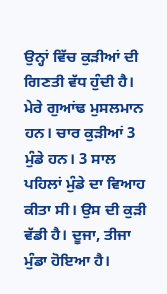ਉਨ੍ਹਾਂ ਵਿੱਚ ਕੁੜੀਆਂ ਦੀ ਗਿਣਤੀ ਵੱਧ ਹੁੰਦੀ ਹੈ। ਮੇਰੇ ਗੁਆਂਢ ਮੁਸਲਮਾਨ ਹਨ। ਚਾਰ ਕੁੜੀਆਂ 3 ਮੁੰਡੇ ਹਨ। 3 ਸਾਲ ਪਹਿਲਾਂ ਮੁੰਡੇ ਦਾ ਵਿਆਹ ਕੀਤਾ ਸੀ। ਉਸ ਦੀ ਕੁੜੀ ਵੱਡੀ ਹੈ। ਦੂਜਾ, ਤੀਜਾ ਮੁੰਡਾ ਹੋਇਆ ਹੈ।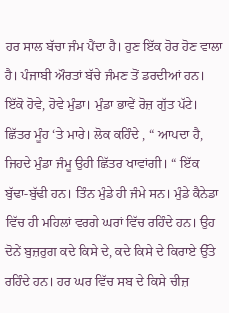ਹਰ ਸਾਲ ਬੱਚਾ ਜੰਮ ਪੈਂਦਾ ਹੈ। ਹੁਣ ਇੱਕ ਹੋਰ ਹੋਣ ਵਾਲਾ ਹੈ। ਪੰਜਾਬੀ ਔਰਤਾਂ ਬੱਚੇ ਜੰਮਣ ਤੋਂ ਡਰਦੀਆਂ ਹਨ। ਇੱਕੋ ਹੋਵੇ, ਹੋਵੇ ਮੁੰਡਾ। ਮੁੰਡਾ ਭਾਵੇਂ ਰੋਜ਼ ਗੁੱਤ ਪੱਟੇ। ਛਿੱਤਰ ਮੂੰਹ ‘ਤੇ ਮਾਰੇ। ਲੋਕ ਕਹਿੰਦੇ , “ ਆਪਦਾ ਹੈ, ਜਿਹਦੇ ਮੁੰਡਾ ਜੰਮੂ ਉਹੀ ਛਿੱਤਰ ਖਾਵਾਂਗੀ। “ ਇੱਕ ਬੁੱਢਾ-ਬੁੱਢੀ ਹਨ। ਤਿੰਨ ਮੁੰਡੇ ਹੀ ਜੰਮੇ ਸਨ। ਮੁੰਡੇ ਕੈਨੇਡਾ ਵਿੱਚ ਹੀ ਮਹਿਲਾਂ ਵਰਗੇ ਘਰਾਂ ਵਿੱਚ ਰਹਿੰਦੇ ਹਨ। ਉਹ ਦੋਨੇਂ ਬੁਜ਼ਰੁਗ ਕਦੇ ਕਿਸੇ ਦੇ, ਕਦੇ ਕਿਸੇ ਦੇ ਕਿਰਾਏ ਉੱਤੇ ਰਹਿੰਦੇ ਹਨ। ਹਰ ਘਰ ਵਿੱਚ ਸਬ ਦੇ ਕਿਸੇ ਚੀਜ਼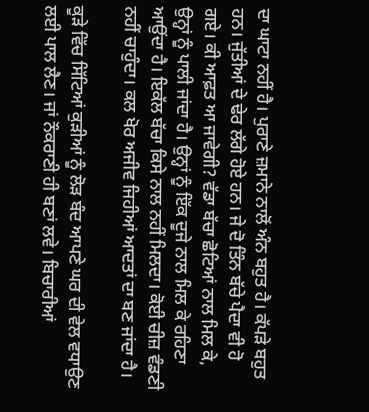ਦਾ ਘਾਟਾ ਨਹੀਂ ਹੈ। ਪੁਰਾਣੇ ਜ਼ਮਾਨੇ ਨਾਲੋਂ ਅੰਨ ਬਹੁਤ ਹੈ। ਕੱਪੜੇ ਬਹੁਤ ਹਨ। ਜੁੱਤੀਆਂ ਦੇ ਢੇਰ ਲੱਗੇ ਹੋਏ ਹਨ। ਜੇ ਦੋ ਤਿੰਨ ਬੱਚੇ ਪੈਦਾ ਵੀ ਹੋ ਗਏ। ਕੀ ਆਫ਼ਤ ਆ ਜਾਵੇਗੀ? ਵੱਡਾ ਬੱਚਾ ਛੋਟਿਆਂ ਨਾਲ ਮਿਲ ਕੇ, ਉਨ੍ਹਾਂ ਨੂੰ ਪਾਲੀ ਜਾਂਦਾ ਹੈ। ਉਨ੍ਹਾਂ ਨੂੰ ਇੱਕ ਦੂਜੇ ਨਾਲ ਮਿਲ ਕੇ ਰਹਿਣਾ ਆਉਂਦਾ ਹੈ। ਇਕੱਲ ਬੱਚਾ ਕਿਸੇ ਨਾਲ ਨਹੀਂ ਮਿਲਦਾ। ਕੋਈ ਚੀਜ਼ ਵੰਡਣੀ ਨਹੀਂ ਚਾਹੁੰਦਾ। ਕਲ ਖੋਰ ਅਜੀਵ ਜਿਹੀਆਂ ਆਦਤਾਂ ਦਾ ਬਣ ਜਾਂਦਾ ਹੈ।

ਕੂੜੇ ਵਿੱਚ ਸਿੱਟਿਆਂ ਕੁੜੀਆਂ ਨੂੰ ਲੋੜ ਬੰਦ ਆਪਣੇ ਘਰ ਦੀ ਵੇਲ ਵਧਾਉਣ ਲਈ ਪਾਲ ਲੈਣ। ਜਾਂ ਨੌਕਰਾਣੀ ਹੀ ਬਣਾਂ ਲਵੇ। ਬਿਚਾਰੀਆਂ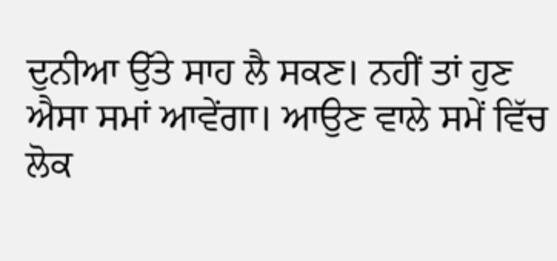ਦੁਨੀਆ ਉੱਤੇ ਸਾਹ ਲੈ ਸਕਣ। ਨਹੀਂ ਤਾਂ ਹੁਣ ਐਸਾ ਸਮਾਂ ਆਵੇਂਗਾ। ਆਉਣ ਵਾਲੇ ਸਮੇਂ ਵਿੱਚ ਲੋਕ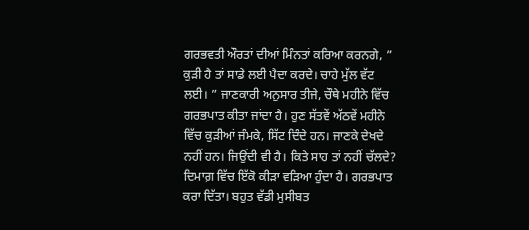ਗਰਭਵਤੀ ਔਰਤਾਂ ਦੀਆਂ ਮਿੰਨਤਾਂ ਕਰਿਆ ਕਰਨਗੇ, ” ਕੁੜੀ ਹੈ ਤਾਂ ਸਾਡੇ ਲਈ ਪੈਦਾ ਕਰਦੇ। ਚਾਹੇ ਮੁੱਲ ਵੱਟ ਲਈ। ” ਜਾਣਕਾਰੀ ਅਨੁਸਾਰ ਤੀਜੇ, ਚੌਥੇ ਮਹੀਨੇ ਵਿੱਚ ਗਰਭਪਾਤ ਕੀਤਾ ਜਾਂਦਾ ਹੈ। ਹੁਣ ਸੱਤਵੇਂ ਅੱਠਵੇਂ ਮਹੀਨੇ ਵਿੱਚ ਕੁੜੀਆਂ ਜੰਮਕੇ, ਸਿੱਟ ਦਿੰਦੇ ਹਨ। ਜਾਣਕੇ ਦੇਖਦੇ ਨਹੀਂ ਹਨ। ਜਿਉਂਦੀ ਵੀ ਹੈ। ਕਿਤੇ ਸਾਹ ਤਾਂ ਨਹੀਂ ਚੱਲਦੇ? ਦਿਮਾਗ਼ ਵਿੱਚ ਇੱਕੋ ਕੀੜਾ ਵੜਿਆ ਹੁੰਦਾ ਹੈ। ਗਰਭਪਾਤ ਕਰਾ ਦਿੱਤਾ। ਬਹੁਤ ਵੱਡੀ ਮੁਸੀਬਤ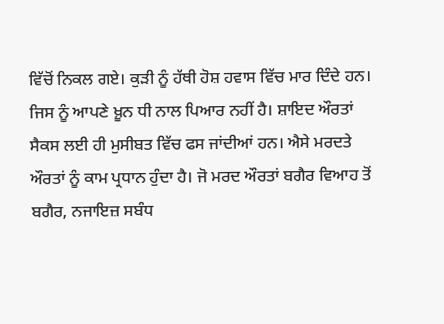ਵਿੱਚੋਂ ਨਿਕਲ ਗਏ। ਕੁੜੀ ਨੂੰ ਹੱਥੀ ਹੋਸ਼ ਹਵਾਸ ਵਿੱਚ ਮਾਰ ਦਿੰਦੇ ਹਨ। ਜਿਸ ਨੂੰ ਆਪਣੇ ਖ਼ੂਨ ਧੀ ਨਾਲ ਪਿਆਰ ਨਹੀਂ ਹੈ। ਸ਼ਾਇਦ ਔਰਤਾਂ ਸੈਕਸ ਲਈ ਹੀ ਮੁਸੀਬਤ ਵਿੱਚ ਫਸ ਜਾਂਦੀਆਂ ਹਨ। ਐਸੇ ਮਰਦਤੇ ਔਰਤਾਂ ਨੂੰ ਕਾਮ ਪ੍ਰਧਾਨ ਹੁੰਦਾ ਹੈ। ਜੋ ਮਰਦ ਔਰਤਾਂ ਬਗੈਰ ਵਿਆਹ ਤੋਂ ਬਗੈਰ, ਨਜਾਇਜ਼ ਸਬੰਧ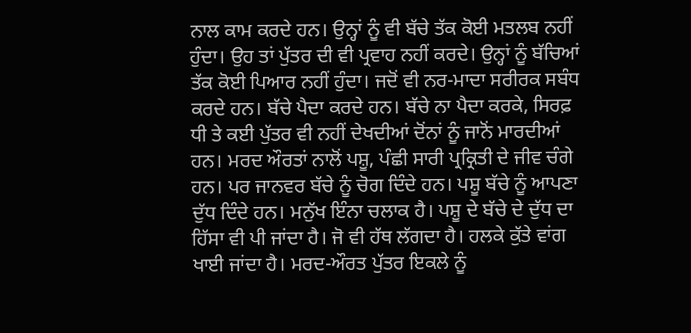ਨਾਲ ਕਾਮ ਕਰਦੇ ਹਨ। ਉਨ੍ਹਾਂ ਨੂੰ ਵੀ ਬੱਚੇ ਤੱਕ ਕੋਈ ਮਤਲਬ ਨਹੀਂ ਹੁੰਦਾ। ਉਹ ਤਾਂ ਪੁੱਤਰ ਦੀ ਵੀ ਪ੍ਰਵਾਹ ਨਹੀਂ ਕਰਦੇ। ਉਨ੍ਹਾਂ ਨੂੰ ਬੱਚਿਆਂ ਤੱਕ ਕੋਈ ਪਿਆਰ ਨਹੀਂ ਹੁੰਦਾ। ਜਦੋਂ ਵੀ ਨਰ-ਮਾਦਾ ਸਰੀਰਕ ਸਬੰਧ ਕਰਦੇ ਹਨ। ਬੱਚੇ ਪੈਦਾ ਕਰਦੇ ਹਨ। ਬੱਚੇ ਨਾ ਪੈਦਾ ਕਰਕੇ, ਸਿਰਫ਼ ਧੀ ਤੇ ਕਈ ਪੁੱਤਰ ਵੀ ਨਹੀਂ ਦੇਖਦੀਆਂ ਦੋਂਨਾਂ ਨੂੰ ਜਾਨੋਂ ਮਾਰਦੀਆਂ ਹਨ। ਮਰਦ ਔਰਤਾਂ ਨਾਲੋਂ ਪਸ਼ੂ, ਪੰਛੀ ਸਾਰੀ ਪ੍ਰਕ੍ਰਿਤੀ ਦੇ ਜੀਵ ਚੰਗੇ ਹਨ। ਪਰ ਜਾਨਵਰ ਬੱਚੇ ਨੂੰ ਚੋਗ ਦਿੰਦੇ ਹਨ। ਪਸ਼ੂ ਬੱਚੇ ਨੂੰ ਆਪਣਾ ਦੁੱਧ ਦਿੰਦੇ ਹਨ। ਮਨੁੱਖ ਇੰਨਾ ਚਲਾਕ ਹੈ। ਪਸ਼ੂ ਦੇ ਬੱਚੇ ਦੇ ਦੁੱਧ ਦਾ ਹਿੱਸਾ ਵੀ ਪੀ ਜਾਂਦਾ ਹੈ। ਜੋ ਵੀ ਹੱਥ ਲੱਗਦਾ ਹੈ। ਹਲਕੇ ਕੁੱਤੇ ਵਾਂਗ ਖਾਈ ਜਾਂਦਾ ਹੈ। ਮਰਦ-ਔਰਤ ਪੁੱਤਰ ਇਕਲੇ ਨੂੰ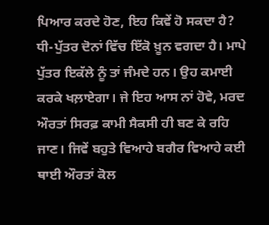ਪਿਆਰ ਕਰਦੇ ਹੋਣ, ਇਹ ਕਿਵੇਂ ਹੋ ਸਕਦਾ ਹੈ? ਧੀ-ਪੁੱਤਰ ਦੋਨਾਂ ਵਿੱਚ ਇੱਕੋ ਖ਼ੂਨ ਵਗਦਾ ਹੈ। ਮਾਪੇ ਪੁੱਤਰ ਇਕੱਲੇ ਨੂੰ ਤਾਂ ਜੰਮਦੇ ਹਨ। ਉਹ ਕਮਾਈ ਕਰਕੇ ਖਲ਼ਾਏਗਾ। ਜੇ ਇਹ ਆਸ ਨਾਂ ਹੋਵੇ, ਮਰਦ ਔਰਤਾਂ ਸਿਰਫ਼ ਕਾਮੀ ਸੈਕਸੀ ਹੀ ਬਣ ਕੇ ਰਹਿ ਜਾਣ। ਜਿਵੇਂ ਬਹੁਤੇ ਵਿਆਹੇ ਬਗੈਰ ਵਿਆਹੇ ਕਈ ਥਾਈ ਔਰਤਾਂ ਕੋਲ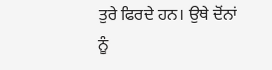ਤੁਰੇ ਫਿਰਦੇ ਹਨ। ਉਥੇ ਦੋਂਨਾਂ ਨੂੰ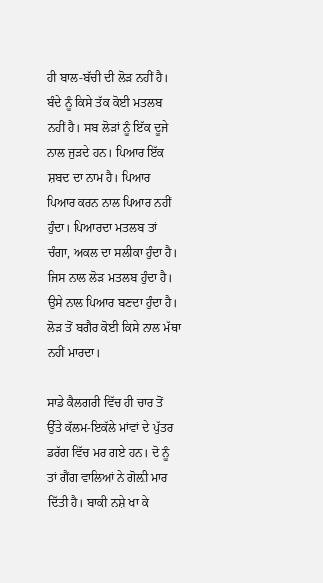ਹੀ ਬਾਲ-ਬੱਚੀ ਦੀ ਲੋੜ ਨਹੀਂ ਹੈ। ਬੰਦੇ ਨੂੰ ਕਿਸੇ ਤੱਕ ਕੋਈ ਮਤਲਬ ਨਹੀਂ ਹੈ। ਸਬ ਲੋੜਾਂ ਨੂੰ ਇੱਕ ਦੂਜੇ ਨਾਲ ਜੁੜਦੇ ਹਨ। ਪਿਆਰ ਇੱਕ ਸ਼ਬਦ ਦਾ ਨਾਮ ਹੈ। ਪਿਆਰ ਪਿਆਰ ਕਰਨ ਨਾਲ ਪਿਆਰ ਨਹੀਂ ਹੁੰਦਾ। ਪਿਆਰਦਾ ਮਤਲਬ ਤਾਂ ਚੰਗਾ, ਅਕਲ ਦਾ ਸਲੀਕਾ ਹੁੰਦਾ ਹੈ। ਜਿਸ ਨਾਲ ਲੋੜ ਮਤਲਬ ਹੁੰਦਾ ਹੈ। ਉਸੇ ਨਾਲ ਪਿਆਰ ਬਣਦਾ ਹੁੰਦਾ ਹੈ। ਲੋੜ ਤੋਂ ਬਗੈਰ ਕੋਈ ਕਿਸੇ ਨਾਲ ਮੱਥਾ ਨਹੀਂ ਮਾਰਦਾ।

ਸਾਡੇ ਕੈਲਗਰੀ ਵਿੱਚ ਹੀ ਚਾਰ ਤੋਂ ਉੱਤੇ ਕੱਲਮ-ਇਕੱਲੇ ਮਾਂਵਾਂ ਦੇ ਪੁੱਤਰ ਡਰੱਗ ਵਿੱਚ ਮਰ ਗਏ ਹਨ। ਦੋ ਨੂੰ ਤਾਂ ਗੈਂਗ ਵਾਲਿਆਂ ਨੇ ਗੋਲ਼ੀ ਮਾਰ ਦਿੱਤੀ ਹੈ। ਬਾਕੀ ਨਸ਼ੇ ਖਾ ਕੇ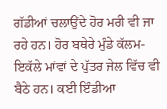ਗੱਡੀਆਂ ਚਲਾਉਂਦੇ ਹੋਰ ਮਰੀ ਵੀ ਜਾ ਰਹੇ ਹਨ। ਹੋਰ ਬਥੇਰੇ ਮੁੰਡੇ ਕੱਲਮ-ਇਕੱਲੇ ਮਾਂਵਾਂ ਦੇ ਪੁੱਤਰ ਜੇਲ ਵਿੱਚ ਵੀ ਬੈਠੇ ਹਨ। ਕਈ ਇੰਡੀਆ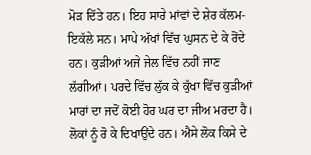ਮੋੜ ਦਿੱਤੇ ਹਨ। ਇਹ ਸਾਰੇ ਮਾਂਵਾਂ ਦੇ ਸ਼ੇਰ ਕੱਲਮ-ਇਕੱਲੇ ਸਨ। ਮਾਪੇ ਅੱਖਾਂ ਵਿੱਚ ਘੁਸਨ ਦੇ ਕੇ ਰੋਂਦੇ ਹਨ। ਕੁੜੀਆਂ ਅਜੇ ਜੇਲ ਵਿੱਚ ਨਹੀਂ ਜਾਣ ਲੱਗੀਆਂ। ਪਰਦੇ ਵਿੱਚ ਲੁੱਕ ਕੇ ਕੁੱਖਾ ਵਿੱਚ ਕੁੜੀਆਂ ਮਾਰਾਂ ਦਾ ਜਦੋਂ ਕੋਈ ਹੋਰ ਘਰ ਦਾ ਜੀਅ ਮਰਦਾ ਹੈ। ਲੋਕਾਂ ਨੂੰ ਰੋ ਕੇ ਦਿਖਾਉਂਦੇ ਹਨ। ਐਸੇ ਲੋਕ ਕਿਸੇ ਦੇ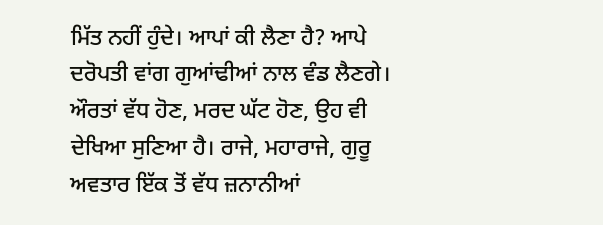ਮਿੱਤ ਨਹੀਂ ਹੁੰਦੇ। ਆਪਾਂ ਕੀ ਲੈਣਾ ਹੈ? ਆਪੇ ਦਰੋਪਤੀ ਵਾਂਗ ਗੁਆਂਢੀਆਂ ਨਾਲ ਵੰਡ ਲੈਣਗੇ। ਔਰਤਾਂ ਵੱਧ ਹੋਣ, ਮਰਦ ਘੱਟ ਹੋਣ, ਉਹ ਵੀ ਦੇਖਿਆ ਸੁਣਿਆ ਹੈ। ਰਾਜੇ, ਮਹਾਰਾਜੇ, ਗੁਰੂ ਅਵਤਾਰ ਇੱਕ ਤੋਂ ਵੱਧ ਜ਼ਨਾਨੀਆਂ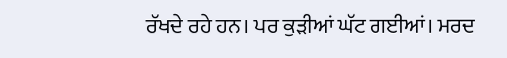ਰੱਖਦੇ ਰਹੇ ਹਨ। ਪਰ ਕੁੜੀਆਂ ਘੱਟ ਗਈਆਂ। ਮਰਦ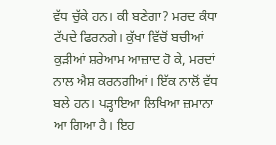ਵੱਧ ਚੁੱਕੇ ਹਨ। ਕੀ ਬਣੇਗਾ? ਮਰਦ ਕੰਧਾ ਟੱਪਦੇ ਫਿਰਨਗੇ। ਕੁੱਖਾ ਵਿੱਚੋਂ ਬਚੀਆਂ ਕੁੜੀਆਂ ਸ਼ਰੇਆਮ ਆਜ਼ਾਦ ਹੋ ਕੇ, ਮਰਦਾਂ ਨਾਲ ਐਸ਼ ਕਰਨਗੀਆਂ। ਇੱਕ ਨਾਲੋਂ ਵੱਧ ਬਲੇ ਹਨ। ਪੜ੍ਹਾਇਆ ਲਿਖਿਆ ਜ਼ਮਾਨਾ ਆ ਗਿਆ ਹੈ। ਇਹ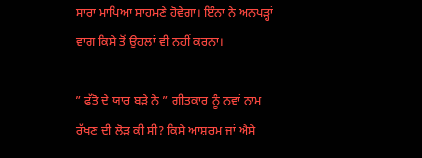ਸਾਰਾ ਮਾਪਿਆ ਸਾਹਮਣੇ ਹੋਵੇਗਾ। ਇੰਨਾ ਨੇ ਅਨਪੜ੍ਹਾਂ ਵਾਗ ਕਿਸੇ ਤੋਂ ਉਹਲਾਂ ਵੀ ਨਹੀਂ ਕਰਨਾ।

” ਫੱਤੋ ਦੇ ਯਾਰ ਬੜੇ ਨੇ ” ਗੀਤਕਾਰ ਨੂੰ ਨਵਾਂ ਨਾਮ ਰੱਖਣ ਦੀ ਲੋੜ ਕੀ ਸੀ? ਕਿਸੇ ਆਸ਼ਰਮ ਜਾਂ ਐਸੇ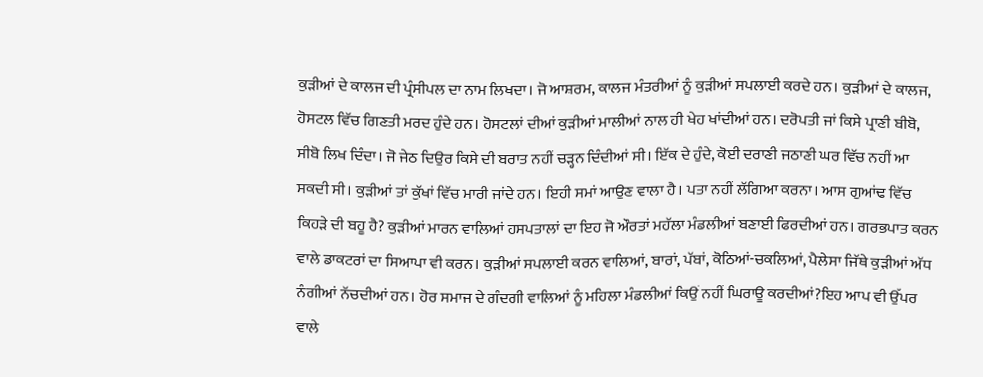ਕੁੜੀਆਂ ਦੇ ਕਾਲਜ ਦੀ ਪ੍ਰੰਸੀਪਲ ਦਾ ਨਾਮ ਲਿਖਦਾ। ਜੋ ਆਸ਼ਰਮ, ਕਾਲਜ ਮੰਤਰੀਆਂ ਨੂੰ ਕੁੜੀਆਂ ਸਪਲਾਈ ਕਰਦੇ ਹਨ। ਕੁੜੀਆਂ ਦੇ ਕਾਲਜ, ਹੋਸਟਲ ਵਿੱਚ ਗਿਣਤੀ ਮਰਦ ਹੁੰਦੇ ਹਨ। ਹੋਸਟਲਾਂ ਦੀਆਂ ਕੁੜੀਆਂ ਮਾਲੀਆਂ ਨਾਲ ਹੀ ਖੇਹ ਖਾਂਦੀਆਂ ਹਨ। ਦਰੋਪਤੀ ਜਾਂ ਕਿਸੇ ਪ੍ਰਾਣੀ ਬੀਬੋ, ਸੀਬੋ ਲਿਖ ਦਿੰਦਾ। ਜੋ ਜੇਠ ਦਿਉਰ ਕਿਸੇ ਦੀ ਬਰਾਤ ਨਹੀਂ ਚੜ੍ਹਨ ਦਿੰਦੀਆਂ ਸੀ। ਇੱਕ ਦੇ ਹੁੰਦੇ, ਕੋਈ ਦਰਾਣੀ ਜਠਾਣੀ ਘਰ ਵਿੱਚ ਨਹੀਂ ਆ ਸਕਦੀ ਸੀ। ਕੁੜੀਆਂ ਤਾਂ ਕੁੱਖਾਂ ਵਿੱਚ ਮਾਰੀ ਜਾਂਦੇ ਹਨ। ਇਹੀ ਸਮਾਂ ਆਉਣ ਵਾਲਾ ਹੈ। ਪਤਾ ਨਹੀਂ ਲੱਗਿਆ ਕਰਨਾ। ਆਸ ਗੁਆਂਢ ਵਿੱਚ ਕਿਹੜੇ ਦੀ ਬਹੂ ਹੈ? ਕੁੜੀਆਂ ਮਾਰਨ ਵਾਲਿਆਂ ਹਸਪਤਾਲਾਂ ਦਾ ਇਹ ਜੋ ਔਰਤਾਂ ਮਹੱਲਾ ਮੰਡਲੀਆਂ ਬਣਾਈ ਫਿਰਦੀਆਂ ਹਨ। ਗਰਭਪਾਤ ਕਰਨ ਵਾਲੇ ਡਾਕਟਰਾਂ ਦਾ ਸਿਆਪਾ ਵੀ ਕਰਨ। ਕੁੜੀਆਂ ਸਪਲਾਈ ਕਰਨ ਵਾਲਿਆਂ, ਬਾਰਾਂ, ਪੱਬਾਂ, ਕੋਠਿਆਂ-ਚਕਲਿਆਂ, ਪੈਲੇਸਾ ਜਿੱਥੇ ਕੁੜੀਆਂ ਅੱਧ ਨੰਗੀਆਂ ਨੱਚਦੀਆਂ ਹਨ। ਹੋਰ ਸਮਾਜ ਦੇ ਗੰਦਗੀ ਵਾਲਿਆਂ ਨੂੰ ਮਹਿਲਾ ਮੰਡਲੀਆਂ ਕਿਉਂ ਨਹੀਂ ਘਿਰਾਊ ਕਰਦੀਆਂ?ਇਹ ਆਪ ਵੀ ਉੱਪਰ ਵਾਲੇ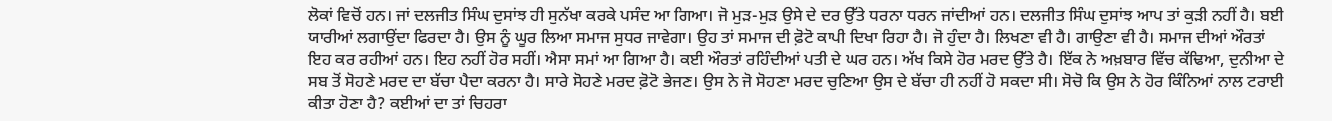ਲੋਕਾਂ ਵਿਚੋਂ ਹਨ। ਜਾਂ ਦਲਜੀਤ ਸਿੰਘ ਦੁਸਾਂਝ ਹੀ ਸੁਨੱਖਾ ਕਰਕੇ ਪਸੰਦ ਆ ਗਿਆ। ਜੋ ਮੁੜ-ਮੁੜ ਉਸੇ ਦੇ ਦਰ ਉੱਤੇ ਧਰਨਾ ਧਰਨ ਜਾਂਦੀਆਂ ਹਨ। ਦਲਜੀਤ ਸਿੰਘ ਦੁਸਾਂਝ ਆਪ ਤਾਂ ਕੁੜੀ ਨਹੀਂ ਹੈ। ਬਈ ਯਾਰੀਆਂ ਲਗਾਉਂਦਾ ਫਿਰਦਾ ਹੈ। ਉਸ ਨੂੰ ਘੂਰ ਲਿਆ ਸਮਾਜ ਸੁਧਰ ਜਾਵੇਗਾ। ਉਹ ਤਾਂ ਸਮਾਜ ਦੀ ਫ਼ੋਟੋ ਕਾਪੀ ਦਿਖਾ ਰਿਹਾ ਹੈ। ਜੋ ਹੁੰਦਾ ਹੈ। ਲਿਖਣਾ ਵੀ ਹੈ। ਗਾਉਣਾ ਵੀ ਹੈ। ਸਮਾਜ ਦੀਆਂ ਔਰਤਾਂ ਇਹ ਕਰ ਰਹੀਆਂ ਹਨ। ਇਹ ਨਹੀਂ ਹੋਰ ਸਹੀਂ। ਐਸਾ ਸਮਾਂ ਆ ਗਿਆ ਹੈ। ਕਈ ਔਰਤਾਂ ਰਹਿੰਦੀਆਂ ਪਤੀ ਦੇ ਘਰ ਹਨ। ਅੱਖ ਕਿਸੇ ਹੋਰ ਮਰਦ ਉੱਤੇ ਹੈ। ਇੱਕ ਨੇ ਅਖ਼ਬਾਰ ਵਿੱਚ ਕੱਢਿਆ, ਦੁਨੀਆ ਦੇ ਸਬ ਤੋਂ ਸੋਹਣੇ ਮਰਦ ਦਾ ਬੱਚਾ ਪੈਦਾ ਕਰਨਾ ਹੈ। ਸਾਰੇ ਸੋਹਣੇ ਮਰਦ ਫ਼ੋਟੋ ਭੇਜਣ। ਉਸ ਨੇ ਜੋ ਸੋਹਣਾ ਮਰਦ ਚੁਣਿਆ ਉਸ ਦੇ ਬੱਚਾ ਹੀ ਨਹੀਂ ਹੋ ਸਕਦਾ ਸੀ। ਸੋਚੋ ਕਿ ਉਸ ਨੇ ਹੋਰ ਕਿੰਨਿਆਂ ਨਾਲ ਟਰਾਈ ਕੀਤਾ ਹੋਣਾ ਹੈ? ਕਈਆਂ ਦਾ ਤਾਂ ਚਿਹਰਾ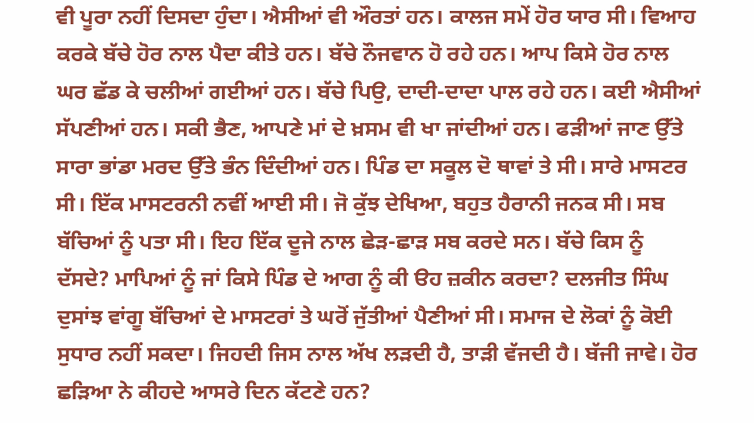ਵੀ ਪੂਰਾ ਨਹੀਂ ਦਿਸਦਾ ਹੁੰਦਾ। ਐਸੀਆਂ ਵੀ ਔਰਤਾਂ ਹਨ। ਕਾਲਜ ਸਮੇਂ ਹੋਰ ਯਾਰ ਸੀ। ਵਿਆਹ ਕਰਕੇ ਬੱਚੇ ਹੋਰ ਨਾਲ ਪੈਦਾ ਕੀਤੇ ਹਨ। ਬੱਚੇ ਨੌਜਵਾਨ ਹੋ ਰਹੇ ਹਨ। ਆਪ ਕਿਸੇ ਹੋਰ ਨਾਲ ਘਰ ਛੱਡ ਕੇ ਚਲੀਆਂ ਗਈਆਂ ਹਨ। ਬੱਚੇ ਪਿਉ, ਦਾਦੀ-ਦਾਦਾ ਪਾਲ ਰਹੇ ਹਨ। ਕਈ ਐਸੀਆਂ ਸੱਪਣੀਆਂ ਹਨ। ਸਕੀ ਭੈਣ, ਆਪਣੇ ਮਾਂ ਦੇ ਖ਼ਸਮ ਵੀ ਖਾ ਜਾਂਦੀਆਂ ਹਨ। ਫੜੀਆਂ ਜਾਣ ਉੱਤੇ ਸਾਰਾ ਭਾਂਡਾ ਮਰਦ ਉੱਤੇ ਭੰਨ ਦਿੰਦੀਆਂ ਹਨ। ਪਿੰਡ ਦਾ ਸਕੂਲ ਦੋ ਥਾਵਾਂ ਤੇ ਸੀ। ਸਾਰੇ ਮਾਸਟਰ ਸੀ। ਇੱਕ ਮਾਸਟਰਨੀ ਨਵੀਂ ਆਈ ਸੀ। ਜੋ ਕੁੱਝ ਦੇਖਿਆ, ਬਹੁਤ ਹੈਰਾਨੀ ਜਨਕ ਸੀ। ਸਬ ਬੱਚਿਆਂ ਨੂੰ ਪਤਾ ਸੀ। ਇਹ ਇੱਕ ਦੂਜੇ ਨਾਲ ਛੇੜ-ਛਾੜ ਸਬ ਕਰਦੇ ਸਨ। ਬੱਚੇ ਕਿਸ ਨੂੰ ਦੱਸਦੇ? ਮਾਪਿਆਂ ਨੂੰ ਜਾਂ ਕਿਸੇ ਪਿੰਡ ਦੇ ਆਗ ਨੂੰ ਕੀ ੳਹ ਜ਼ਕੀਨ ਕਰਦਾ? ਦਲਜੀਤ ਸਿੰਘ ਦੁਸਾਂਝ ਵਾਂਗੂ ਬੱਚਿਆਂ ਦੇ ਮਾਸਟਰਾਂ ਤੇ ਘਰੋਂ ਜੁੱਤੀਆਂ ਪੈਣੀਆਂ ਸੀ। ਸਮਾਜ ਦੇ ਲੋਕਾਂ ਨੂੰ ਕੋਈ ਸੁਧਾਰ ਨਹੀਂ ਸਕਦਾ। ਜਿਹਦੀ ਜਿਸ ਨਾਲ ਅੱਖ ਲੜਦੀ ਹੈ, ਤਾੜੀ ਵੱਜਦੀ ਹੈ। ਬੱਜੀ ਜਾਵੇ। ਹੋਰ ਛੜਿਆ ਨੇ ਕੀਹਦੇ ਆਸਰੇ ਦਿਨ ਕੱਟਣੇ ਹਨ?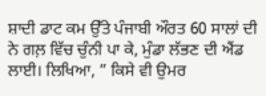ਸ਼ਾਦੀ ਡਾਟ ਕਮ ਉੱਤੇ ਪੰਜਾਬੀ ਔਰਤ 60 ਸਾਲਾਂ ਦੀ ਨੇ ਗਲ਼ ਵਿੱਚ ਚੁੰਨੀ ਪਾ ਕੇ, ਮੁੰਡਾ ਲੱਭਣ ਦੀ ਐਂਡ ਲਾਈ। ਲਿਖਿਆ, ” ਕਿਸੇ ਵੀ ਉਮਰ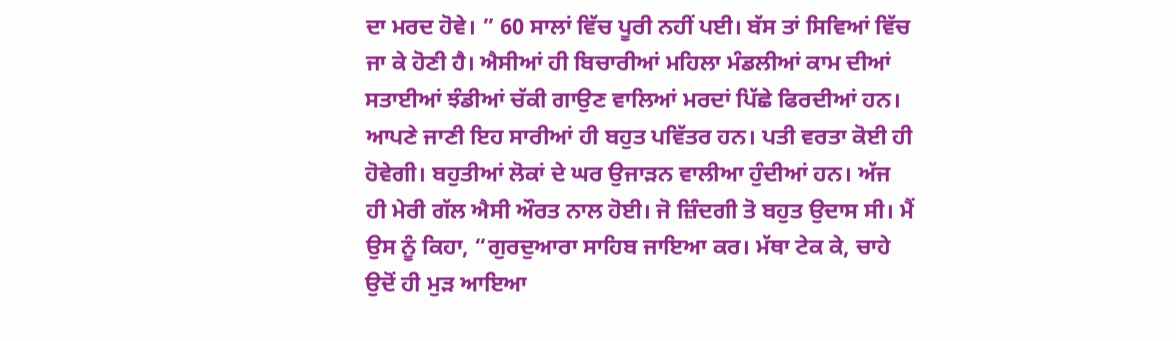ਦਾ ਮਰਦ ਹੋਵੇ। ” 60 ਸਾਲਾਂ ਵਿੱਚ ਪੂਰੀ ਨਹੀਂ ਪਈ। ਬੱਸ ਤਾਂ ਸਿਵਿਆਂ ਵਿੱਚ ਜਾ ਕੇ ਹੋਣੀ ਹੈ। ਐਸੀਆਂ ਹੀ ਬਿਚਾਰੀਆਂ ਮਹਿਲਾ ਮੰਡਲੀਆਂ ਕਾਮ ਦੀਆਂ ਸਤਾਈਆਂ ਝੰਡੀਆਂ ਚੱਕੀ ਗਾਉਣ ਵਾਲਿਆਂ ਮਰਦਾਂ ਪਿੱਛੇ ਫਿਰਦੀਆਂ ਹਨ। ਆਪਣੇ ਜਾਣੀ ਇਹ ਸਾਰੀਆਂ ਹੀ ਬਹੁਤ ਪਵਿੱਤਰ ਹਨ। ਪਤੀ ਵਰਤਾ ਕੋਈ ਹੀ ਹੋਵੇਗੀ। ਬਹੁਤੀਆਂ ਲੋਕਾਂ ਦੇ ਘਰ ਉਜਾੜਨ ਵਾਲੀਆ ਹੁੰਦੀਆਂ ਹਨ। ਅੱਜ ਹੀ ਮੇਰੀ ਗੱਲ ਐਸੀ ਔਰਤ ਨਾਲ ਹੋਈ। ਜੋ ਜ਼ਿੰਦਗੀ ਤੋ ਬਹੁਤ ਉਦਾਸ ਸੀ। ਮੈਂ ਉਸ ਨੂੰ ਕਿਹਾ, “ਗੁਰਦੁਆਰਾ ਸਾਹਿਬ ਜਾਇਆ ਕਰ। ਮੱਥਾ ਟੇਕ ਕੇ, ਚਾਹੇ ਉਦੋਂ ਹੀ ਮੁੜ ਆਇਆ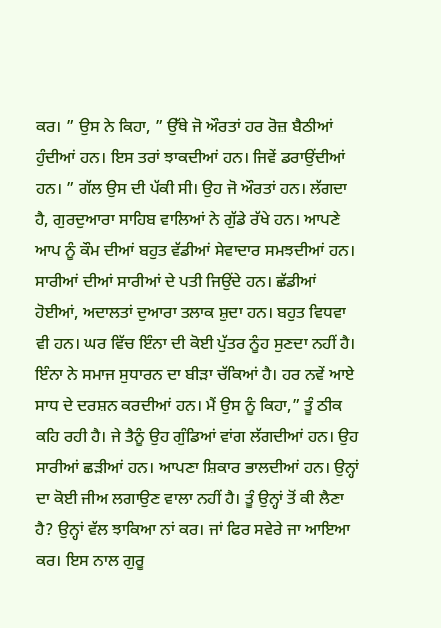ਕਰ। ” ਉਸ ਨੇ ਕਿਹਾ, ” ਉੱਥੇ ਜੋ ਔਰਤਾਂ ਹਰ ਰੋਜ਼ ਬੈਠੀਆਂ ਹੁੰਦੀਆਂ ਹਨ। ਇਸ ਤਰਾਂ ਝਾਕਦੀਆਂ ਹਨ। ਜਿਵੇਂ ਡਰਾਉਂਦੀਆਂ ਹਨ। ” ਗੱਲ ਉਸ ਦੀ ਪੱਕੀ ਸੀ। ਉਹ ਜੋ ਔਰਤਾਂ ਹਨ। ਲੱਗਦਾ ਹੈ, ਗੁਰਦੁਆਰਾ ਸਾਹਿਬ ਵਾਲਿਆਂ ਨੇ ਗੁੱਡੇ ਰੱਖੇ ਹਨ। ਆਪਣੇ ਆਪ ਨੂੰ ਕੌਮ ਦੀਆਂ ਬਹੁਤ ਵੱਡੀਆਂ ਸੇਵਾਦਾਰ ਸਮਝਦੀਆਂ ਹਨ। ਸਾਰੀਆਂ ਦੀਆਂ ਸਾਰੀਆਂ ਦੇ ਪਤੀ ਜਿਉਂਦੇ ਹਨ। ਛੱਡੀਆਂ ਹੋਈਆਂ, ਅਦਾਲਤਾਂ ਦੁਆਰਾ ਤਲਾਕ ਸ਼ੁਦਾ ਹਨ। ਬਹੁਤ ਵਿਧਵਾ ਵੀ ਹਨ। ਘਰ ਵਿੱਚ ਇੰਨਾ ਦੀ ਕੋਈ ਪੁੱਤਰ ਨੂੰਹ ਸੁਣਦਾ ਨਹੀਂ ਹੈ। ਇੰਨਾ ਨੇ ਸਮਾਜ ਸੁਧਾਰਨ ਦਾ ਬੀੜਾ ਚੱਕਿਆਂ ਹੈ। ਹਰ ਨਵੇਂ ਆਏ ਸਾਧ ਦੇ ਦਰਸ਼ਨ ਕਰਦੀਆਂ ਹਨ। ਮੈਂ ਉਸ ਨੂੰ ਕਿਹਾ,” ਤੂੰ ਠੀਕ ਕਹਿ ਰਹੀ ਹੈ। ਜੇ ਤੈਨੂੰ ਉਹ ਗੁੰਡਿਆਂ ਵਾਂਗ ਲੱਗਦੀਆਂ ਹਨ। ਉਹ ਸਾਰੀਆਂ ਛੜੀਆਂ ਹਨ। ਆਪਣਾ ਸ਼ਿਕਾਰ ਭਾਲਦੀਆਂ ਹਨ। ਉਨ੍ਹਾਂ ਦਾ ਕੋਈ ਜੀਅ ਲਗਾਉਣ ਵਾਲਾ ਨਹੀਂ ਹੈ। ਤੂੰ ਉਨ੍ਹਾਂ ਤੋਂ ਕੀ ਲੈਣਾ ਹੈ? ਉਨ੍ਹਾਂ ਵੱਲ ਝਾਕਿਆ ਨਾਂ ਕਰ। ਜਾਂ ਫਿਰ ਸਵੇਰੇ ਜਾ ਆਇਆ ਕਰ। ਇਸ ਨਾਲ ਗੁਰੂ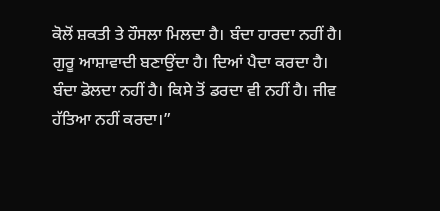ਕੋਲੋਂ ਸ਼ਕਤੀ ਤੇ ਹੌਸਲਾ ਮਿਲਦਾ ਹੈ। ਬੰਦਾ ਹਾਰਦਾ ਨਹੀਂ ਹੈ। ਗੁਰੂ ਆਸ਼ਾਵਾਦੀ ਬਣਾਉਂਦਾ ਹੈ। ਦਿਆਂ ਪੈਦਾ ਕਰਦਾ ਹੈ। ਬੰਦਾ ਡੋਲਦਾ ਨਹੀਂ ਹੈ। ਕਿਸੇ ਤੋਂ ਡਰਦਾ ਵੀ ਨਹੀਂ ਹੈ। ਜੀਵ ਹੱਤਿਆ ਨਹੀਂ ਕਰਦਾ।”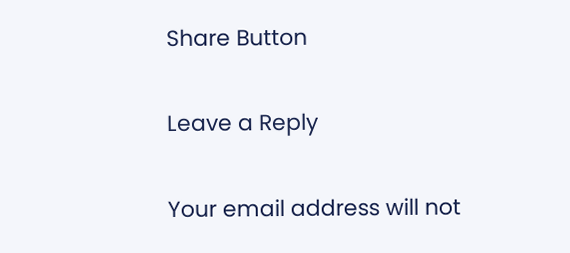Share Button

Leave a Reply

Your email address will not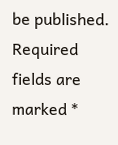be published. Required fields are marked *